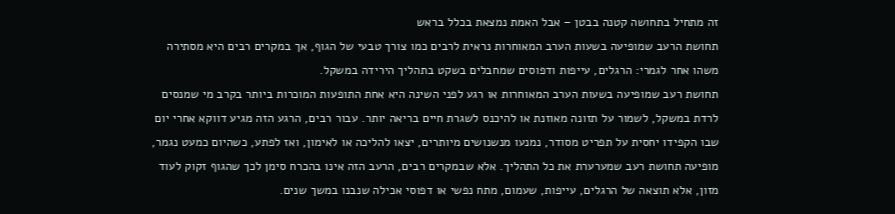זה מתחיל בתחושה קטנה בבטן – אבל האמת נמצאת בכלל בראש
תחושת הרעב שמופיעה בשעות הערב המאוחרות נראית לרבים כמו צורך טבעי של הגוף, אך במקרים רבים היא מסתירה משהו אחר לגמרי: הרגלים, עייפות ודפוסים שמחבלים בשקט בתהליך הירידה במשקל.
תחושת רעב שמופיעה בשעות הערב המאוחרות או רגע לפני השינה היא אחת התופעות המוכרות ביותר בקרב מי שמנסים לרדת במשקל, לשמור על תזונה מאוזנת או להיכנס לשגרת חיים בריאה יותר. עבור רבים, הרגע הזה מגיע דווקא אחרי יום שבו הקפידו יחסית על תפריט מסודר, נמנעו מנשנושים מיותרים, יצאו להליכה או לאימון, ואז לפתע, כשהיום כמעט נגמר, מופיעה תחושת רעב שמערערת את כל התהליך. אלא שבמקרים רבים, הרעב הזה אינו בהכרח סימן לכך שהגוף זקוק לעוד מזון, אלא תוצאה של הרגלים, עייפות, שעמום, מתח נפשי או דפוסי אכילה שנבנו במשך שנים.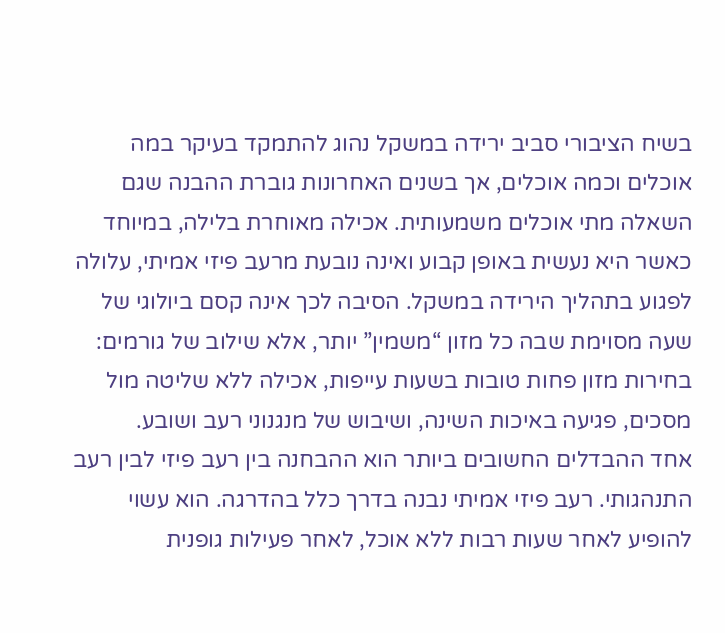בשיח הציבורי סביב ירידה במשקל נהוג להתמקד בעיקר במה אוכלים וכמה אוכלים, אך בשנים האחרונות גוברת ההבנה שגם השאלה מתי אוכלים משמעותית. אכילה מאוחרת בלילה, במיוחד כאשר היא נעשית באופן קבוע ואינה נובעת מרעב פיזי אמיתי, עלולה לפגוע בתהליך הירידה במשקל. הסיבה לכך אינה קסם ביולוגי של שעה מסוימת שבה כל מזון “משמין” יותר, אלא שילוב של גורמים: בחירות מזון פחות טובות בשעות עייפות, אכילה ללא שליטה מול מסכים, פגיעה באיכות השינה, ושיבוש של מנגנוני רעב ושובע.
אחד ההבדלים החשובים ביותר הוא ההבחנה בין רעב פיזי לבין רעב התנהגותי. רעב פיזי אמיתי נבנה בדרך כלל בהדרגה. הוא עשוי להופיע לאחר שעות רבות ללא אוכל, לאחר פעילות גופנית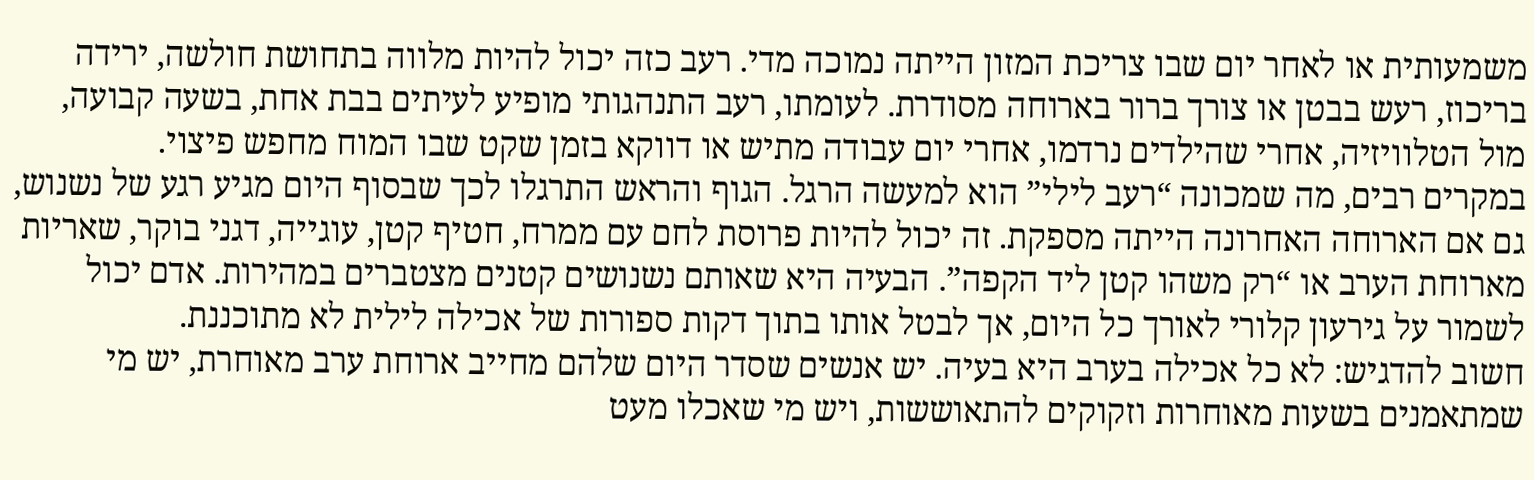משמעותית או לאחר יום שבו צריכת המזון הייתה נמוכה מדי. רעב כזה יכול להיות מלווה בתחושת חולשה, ירידה בריכוז, רעש בבטן או צורך ברור בארוחה מסודרת. לעומתו, רעב התנהגותי מופיע לעיתים בבת אחת, בשעה קבועה, מול הטלוויזיה, אחרי שהילדים נרדמו, אחרי יום עבודה מתיש או דווקא בזמן שקט שבו המוח מחפש פיצוי.
במקרים רבים, מה שמכונה “רעב לילי” הוא למעשה הרגל. הגוף והראש התרגלו לכך שבסוף היום מגיע רגע של נשנוש, גם אם הארוחה האחרונה הייתה מספקת. זה יכול להיות פרוסת לחם עם ממרח, חטיף קטן, עוגייה, דגני בוקר, שאריות מארוחת הערב או “רק משהו קטן ליד הקפה”. הבעיה היא שאותם נשנושים קטנים מצטברים במהירות. אדם יכול לשמור על גירעון קלורי לאורך כל היום, אך לבטל אותו בתוך דקות ספורות של אכילה לילית לא מתוכננת.
חשוב להדגיש: לא כל אכילה בערב היא בעיה. יש אנשים שסדר היום שלהם מחייב ארוחת ערב מאוחרת, יש מי שמתאמנים בשעות מאוחרות וזקוקים להתאוששות, ויש מי שאכלו מעט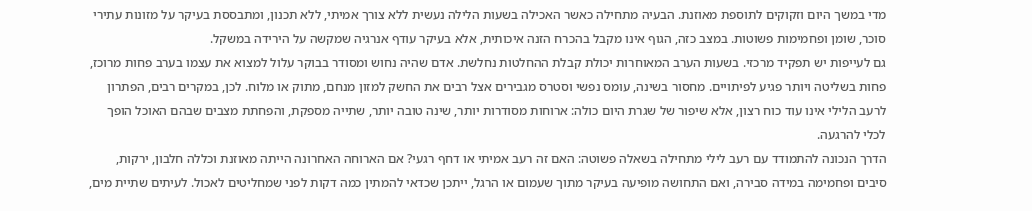מדי במשך היום וזקוקים לתוספת מאוזנת. הבעיה מתחילה כאשר האכילה בשעות הלילה נעשית ללא צורך אמיתי, ללא תכנון, ומתבססת בעיקר על מזונות עתירי סוכר, שומן ופחמימות פשוטות. במצב כזה, הגוף אינו מקבל בהכרח הזנה איכותית, אלא בעיקר עודף אנרגיה שמקשה על הירידה במשקל.
גם לעייפות יש תפקיד מרכזי. בשעות הערב המאוחרות יכולת קבלת ההחלטות נחלשת. אדם שהיה נחוש ומסודר בבוקר עלול למצוא את עצמו בערב פחות מרוכז, פחות בשליטה ויותר פגיע לפיתויים. מחסור בשינה, עומס נפשי וסטרס מגבירים אצל רבים את החשק למזון מנחם, מתוק או מלוח. לכן, במקרים רבים, הפתרון לרעב הלילי אינו עוד כוח רצון, אלא שיפור של שגרת היום כולה: ארוחות מסודרות יותר, שינה טובה יותר, שתייה מספקת, והפחתת מצבים שבהם האוכל הופך לכלי להרגעה.
הדרך הנכונה להתמודד עם רעב לילי מתחילה בשאלה פשוטה: האם זה רעב אמיתי או דחף רגעי? אם הארוחה האחרונה הייתה מאוזנת וכללה חלבון, ירקות, סיבים ופחמימה במידה סבירה, ואם התחושה מופיעה בעיקר מתוך שעמום או הרגל, ייתכן שכדאי להמתין כמה דקות לפני שמחליטים לאכול. לעיתים שתיית מים,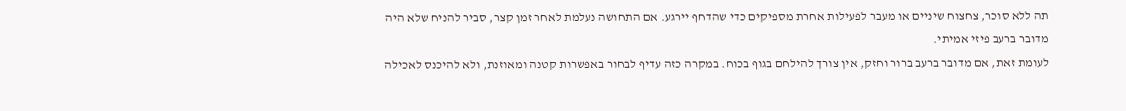תה ללא סוכר, צחצוח שיניים או מעבר לפעילות אחרת מספיקים כדי שהדחף יירגע. אם התחושה נעלמת לאחר זמן קצר, סביר להניח שלא היה מדובר ברעב פיזי אמיתי.
לעומת זאת, אם מדובר ברעב ברור וחזק, אין צורך להילחם בגוף בכוח. במקרה כזה עדיף לבחור באפשרות קטנה ומאוזנת, ולא להיכנס לאכילה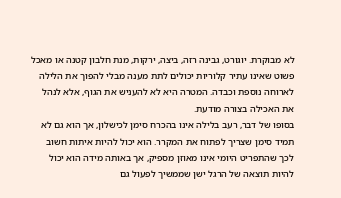לא מבוקרת. יוגורט, גבינה רזה, ביצה, ירקות, מנת חלבון קטנה או מאכל פשוט שאינו עתיר קלוריות יכולים לתת מענה מבלי להפוך את הלילה לארוחה נוספת וכבדה. המטרה היא לא להעניש את הגוף, אלא לנהל את האכילה בצורה מודעת.
בסופו של דבר, רעב בלילה אינו בהכרח סימן לכישלון, אך הוא גם לא תמיד סימן שצריך לפתוח את המקרר. הוא יכול להיות איתות חשוב לכך שהתפריט היומי אינו מאוזן מספיק, אך באותה מידה הוא יכול להיות תוצאה של הרגל ישן שממשיך לפעול גם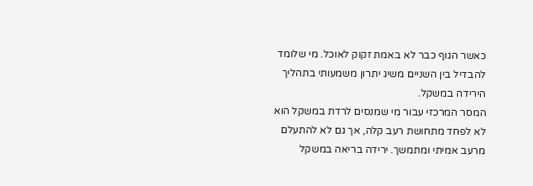כאשר הגוף כבר לא באמת זקוק לאוכל. מי שלומד להבדיל בין השניים משיג יתרון משמעותי בתהליך הירידה במשקל.
המסר המרכזי עבור מי שמנסים לרדת במשקל הוא לא לפחד מתחושת רעב קלה, אך גם לא להתעלם מרעב אמיתי ומתמשך. ירידה בריאה במשקל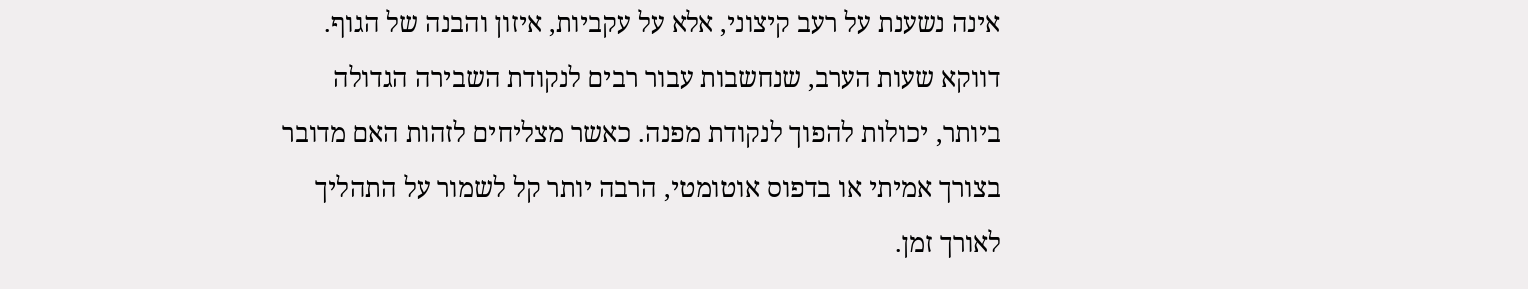אינה נשענת על רעב קיצוני, אלא על עקביות, איזון והבנה של הגוף. דווקא שעות הערב, שנחשבות עבור רבים לנקודת השבירה הגדולה ביותר, יכולות להפוך לנקודת מפנה. כאשר מצליחים לזהות האם מדובר בצורך אמיתי או בדפוס אוטומטי, הרבה יותר קל לשמור על התהליך לאורך זמן.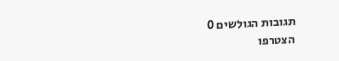תגובות הגולשים 0
הצטרפו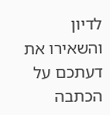לדיון והשאירו את דעתכם על הכתבה